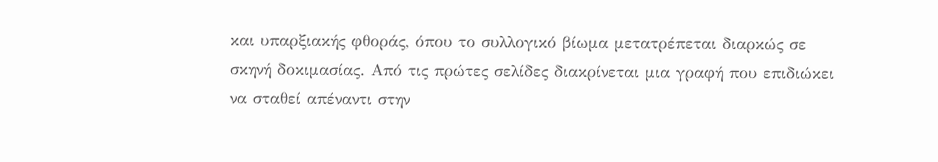και υπαρξιακής φθοράς, όπου το συλλογικό βίωμα μετατρέπεται διαρκώς σε σκηνή δοκιμασίας. Από τις πρώτες σελίδες διακρίνεται μια γραφή που επιδιώκει να σταθεί απέναντι στην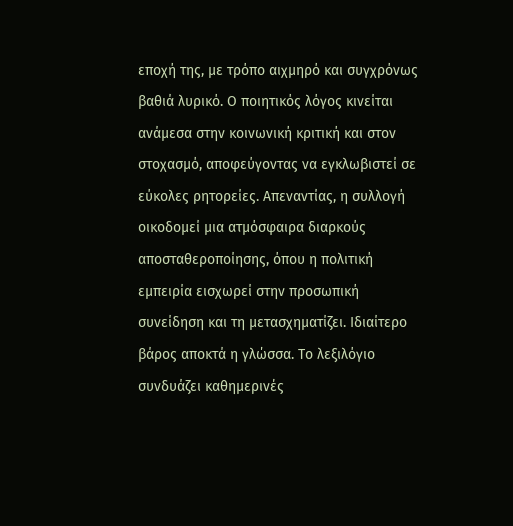εποχή της, με τρόπο αιχμηρό και συγχρόνως βαθιά λυρικό. Ο ποιητικός λόγος κινείται ανάμεσα στην κοινωνική κριτική και στον στοχασμό, αποφεύγοντας να εγκλωβιστεί σε εύκολες ρητορείες. Απεναντίας, η συλλογή οικοδομεί μια ατμόσφαιρα διαρκούς αποσταθεροποίησης, όπου η πολιτική εμπειρία εισχωρεί στην προσωπική συνείδηση και τη μετασχηματίζει. Ιδιαίτερο βάρος αποκτά η γλώσσα. Το λεξιλόγιο συνδυάζει καθημερινές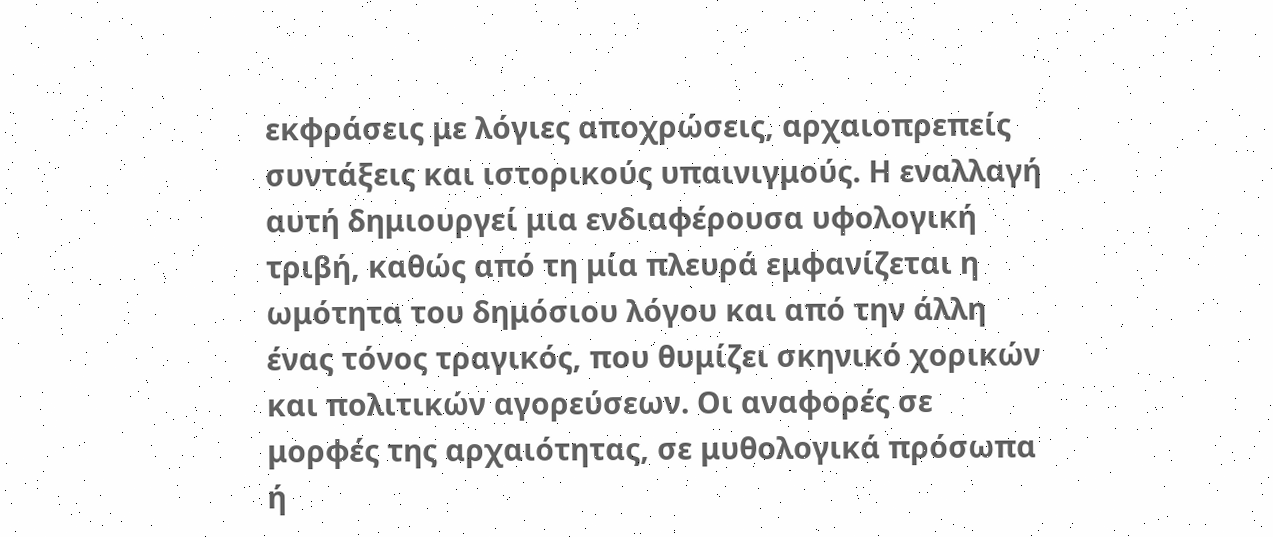εκφράσεις με λόγιες αποχρώσεις, αρχαιοπρεπείς συντάξεις και ιστορικούς υπαινιγμούς. Η εναλλαγή αυτή δημιουργεί μια ενδιαφέρουσα υφολογική τριβή, καθώς από τη μία πλευρά εμφανίζεται η ωμότητα του δημόσιου λόγου και από την άλλη ένας τόνος τραγικός, που θυμίζει σκηνικό χορικών και πολιτικών αγορεύσεων. Οι αναφορές σε μορφές της αρχαιότητας, σε μυθολογικά πρόσωπα ή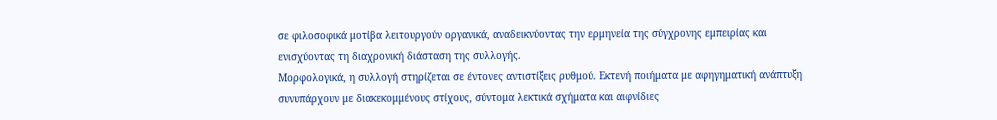σε φιλοσοφικά μοτίβα λειτουργούν οργανικά, αναδεικνύοντας την ερμηνεία της σύγχρονης εμπειρίας και ενισχύοντας τη διαχρονική διάσταση της συλλογής.
Μορφολογικά, η συλλογή στηρίζεται σε έντονες αντιστίξεις ρυθμού. Εκτενή ποιήματα με αφηγηματική ανάπτυξη συνυπάρχουν με διακεκομμένους στίχους, σύντομα λεκτικά σχήματα και αιφνίδιες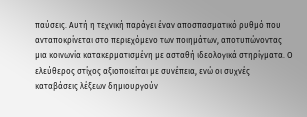παύσεις. Αυτή η τεχνική παράγει έναν αποσπασματικό ρυθμό που ανταποκρίνεται στο περιεχόμενο των ποιημάτων, αποτυπώνοντας μια κοινωνία κατακερματισμένη με ασταθή ιδεολογικά στηρίγματα. Ο ελεύθερος στίχος αξιοποιείται με συνέπεια, ενώ οι συχνές καταβάσεις λέξεων δημιουργούν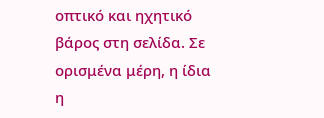οπτικό και ηχητικό βάρος στη σελίδα. Σε ορισμένα μέρη, η ίδια η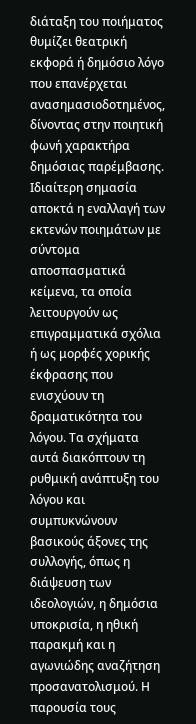διάταξη του ποιήματος θυμίζει θεατρική εκφορά ή δημόσιο λόγο που επανέρχεται ανασημασιοδοτημένος, δίνοντας στην ποιητική φωνή χαρακτήρα δημόσιας παρέμβασης.
Ιδιαίτερη σημασία αποκτά η εναλλαγή των εκτενών ποιημάτων με σύντομα αποσπασματικά κείμενα, τα οποία λειτουργούν ως επιγραμματικά σχόλια ή ως μορφές χορικής έκφρασης που ενισχύουν τη δραματικότητα του λόγου. Τα σχήματα αυτά διακόπτουν τη ρυθμική ανάπτυξη του λόγου και συμπυκνώνουν βασικούς άξονες της συλλογής, όπως η διάψευση των ιδεολογιών, η δημόσια υποκρισία, η ηθική παρακμή και η αγωνιώδης αναζήτηση προσανατολισμού. Η παρουσία τους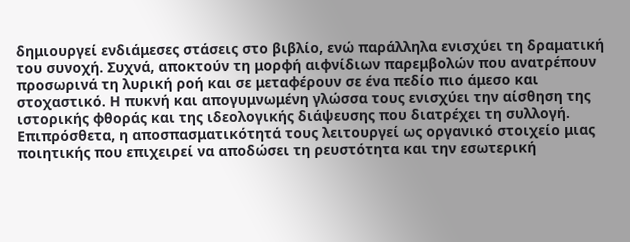δημιουργεί ενδιάμεσες στάσεις στο βιβλίο, ενώ παράλληλα ενισχύει τη δραματική του συνοχή. Συχνά, αποκτούν τη μορφή αιφνίδιων παρεμβολών που ανατρέπουν προσωρινά τη λυρική ροή και σε μεταφέρουν σε ένα πεδίο πιο άμεσο και στοχαστικό. Η πυκνή και απογυμνωμένη γλώσσα τους ενισχύει την αίσθηση της ιστορικής φθοράς και της ιδεολογικής διάψευσης που διατρέχει τη συλλογή. Επιπρόσθετα, η αποσπασματικότητά τους λειτουργεί ως οργανικό στοιχείο μιας ποιητικής που επιχειρεί να αποδώσει τη ρευστότητα και την εσωτερική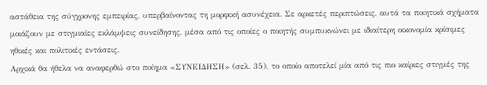αστάθεια της σύγχρονης εμπειρίας, υπερβαίνοντας τη μορφική ασυνέχεια. Σε αρκετές περιπτώσεις, αυτά τα ποιητικά σχήματα μοιάζουν με στιγμιαίες εκλάμψεις συνείδησης, μέσα από τις οποίες ο ποιητής συμπυκνώνει με ιδιαίτερη οικονομία κρίσιμες ηθικές και πολιτικές εντάσεις.
Αρχικά θα ήθελα να αναφερθώ στο ποίημα «ΣΥΝΕΙΔΗΣΗ» (σελ. 35), το οποίο αποτελεί μία από τις πιο καίριες στιγμές της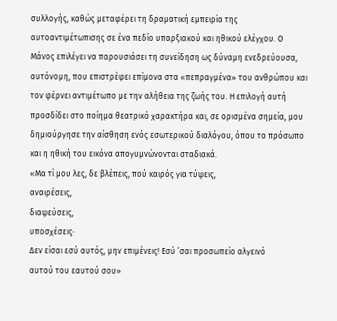συλλογής, καθώς μεταφέρει τη δραματική εμπειρία της αυτοαντιμέτωπισης σε ένα πεδίο υπαρξιακού και ηθικού ελέγχου. Ο Μάνος επιλέγει να παρουσιάσει τη συνείδηση ως δύναμη ενεδρεύουσα, αυτόνομη, που επιστρέφει επίμονα στα «πεπραγμένα» του ανθρώπου και τον φέρνει αντιμέτωπο με την αλήθεια της ζωής του. Η επιλογή αυτή προσδίδει στο ποίημα θεατρικό χαρακτήρα και, σε ορισμένα σημεία, μου δημιούργησε την αίσθηση ενός εσωτερικού διαλόγου, όπου το πρόσωπο και η ηθική του εικόνα απογυμνώνονται σταδιακά.
«Μα τί μου λες, δε βλέπεις, πού καιρός για τύψεις,
αναιρέσεις,
διαψεύσεις,
υποσχέσεις·
Δεν είσαι εσύ αυτός, μην επιμένεις! Εσύ ’σαι προσωπείο αλγεινό
αυτού του εαυτού σου»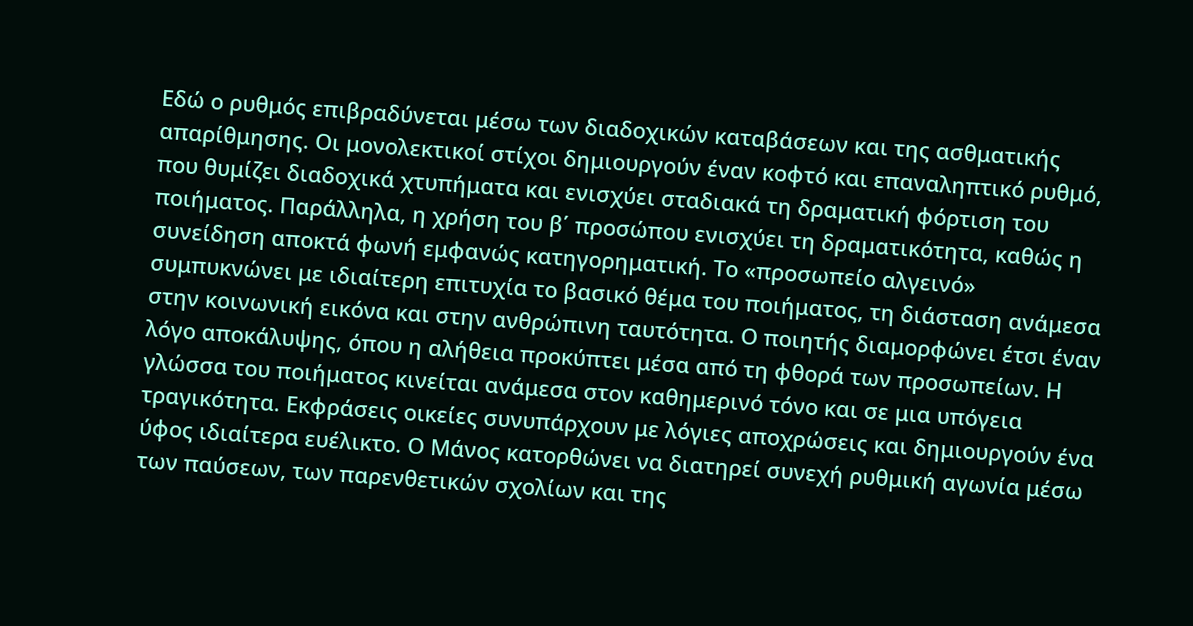Εδώ ο ρυθμός επιβραδύνεται μέσω των διαδοχικών καταβάσεων και της ασθματικής απαρίθμησης. Οι μονολεκτικοί στίχοι δημιουργούν έναν κοφτό και επαναληπτικό ρυθμό, που θυμίζει διαδοχικά χτυπήματα και ενισχύει σταδιακά τη δραματική φόρτιση του ποιήματος. Παράλληλα, η χρήση του β΄ προσώπου ενισχύει τη δραματικότητα, καθώς η συνείδηση αποκτά φωνή εμφανώς κατηγορηματική. Το «προσωπείο αλγεινό» συμπυκνώνει με ιδιαίτερη επιτυχία το βασικό θέμα του ποιήματος, τη διάσταση ανάμεσα στην κοινωνική εικόνα και στην ανθρώπινη ταυτότητα. Ο ποιητής διαμορφώνει έτσι έναν λόγο αποκάλυψης, όπου η αλήθεια προκύπτει μέσα από τη φθορά των προσωπείων. Η γλώσσα του ποιήματος κινείται ανάμεσα στον καθημερινό τόνο και σε μια υπόγεια τραγικότητα. Εκφράσεις οικείες συνυπάρχουν με λόγιες αποχρώσεις και δημιουργούν ένα ύφος ιδιαίτερα ευέλικτο. Ο Μάνος κατορθώνει να διατηρεί συνεχή ρυθμική αγωνία μέσω των παύσεων, των παρενθετικών σχολίων και της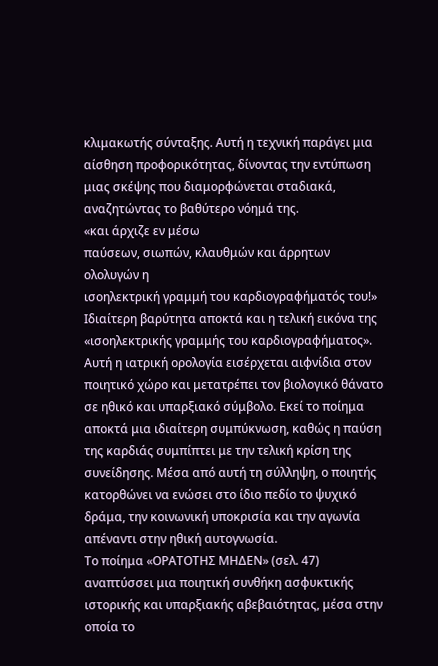κλιμακωτής σύνταξης. Αυτή η τεχνική παράγει μια αίσθηση προφορικότητας, δίνοντας την εντύπωση μιας σκέψης που διαμορφώνεται σταδιακά, αναζητώντας το βαθύτερο νόημά της.
«και άρχιζε εν μέσω
παύσεων, σιωπών, κλαυθμών και άρρητων ολολυγών η
ισοηλεκτρική γραμμή του καρδιογραφήματός του!»
Ιδιαίτερη βαρύτητα αποκτά και η τελική εικόνα της «ισοηλεκτρικής γραμμής του καρδιογραφήματος». Αυτή η ιατρική ορολογία εισέρχεται αιφνίδια στον ποιητικό χώρο και μετατρέπει τον βιολογικό θάνατο σε ηθικό και υπαρξιακό σύμβολο. Εκεί το ποίημα αποκτά μια ιδιαίτερη συμπύκνωση, καθώς η παύση της καρδιάς συμπίπτει με την τελική κρίση της συνείδησης. Μέσα από αυτή τη σύλληψη, ο ποιητής κατορθώνει να ενώσει στο ίδιο πεδίο το ψυχικό δράμα, την κοινωνική υποκρισία και την αγωνία απέναντι στην ηθική αυτογνωσία.
Το ποίημα «ΟΡΑΤΟΤΗΣ ΜΗΔΕΝ» (σελ. 47) αναπτύσσει μια ποιητική συνθήκη ασφυκτικής ιστορικής και υπαρξιακής αβεβαιότητας, μέσα στην οποία το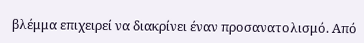βλέμμα επιχειρεί να διακρίνει έναν προσανατολισμό. Από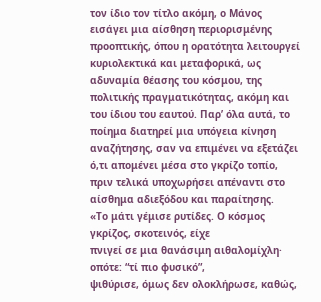τον ίδιο τον τίτλο ακόμη, ο Μάνος εισάγει μια αίσθηση περιορισμένης προοπτικής, όπου η ορατότητα λειτουργεί κυριολεκτικά και μεταφορικά, ως αδυναμία θέασης του κόσμου, της πολιτικής πραγματικότητας, ακόμη και του ίδιου του εαυτού. Παρ’ όλα αυτά, το ποίημα διατηρεί μια υπόγεια κίνηση αναζήτησης, σαν να επιμένει να εξετάζει ό,τι απομένει μέσα στο γκρίζο τοπίο, πριν τελικά υποχωρήσει απέναντι στο αίσθημα αδιεξόδου και παραίτησης.
«Το μάτι γέμισε ρυτίδες. Ο κόσμος γκρίζος, σκοτεινός, είχε
πνιγεί σε μια θανάσιμη αιθαλομίχλη· οπότε: “τί πιο φυσικό”,
ψιθύρισε, όμως δεν ολοκλήρωσε, καθώς,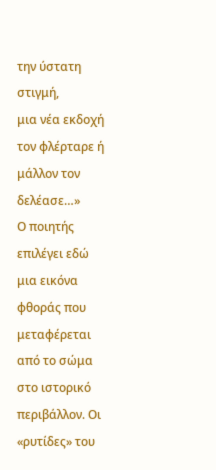την ύστατη στιγμή,
μια νέα εκδοχή τον φλέρταρε ή μάλλον τον δελέασε…»
Ο ποιητής επιλέγει εδώ μια εικόνα φθοράς που μεταφέρεται από το σώμα στο ιστορικό περιβάλλον. Οι «ρυτίδες» του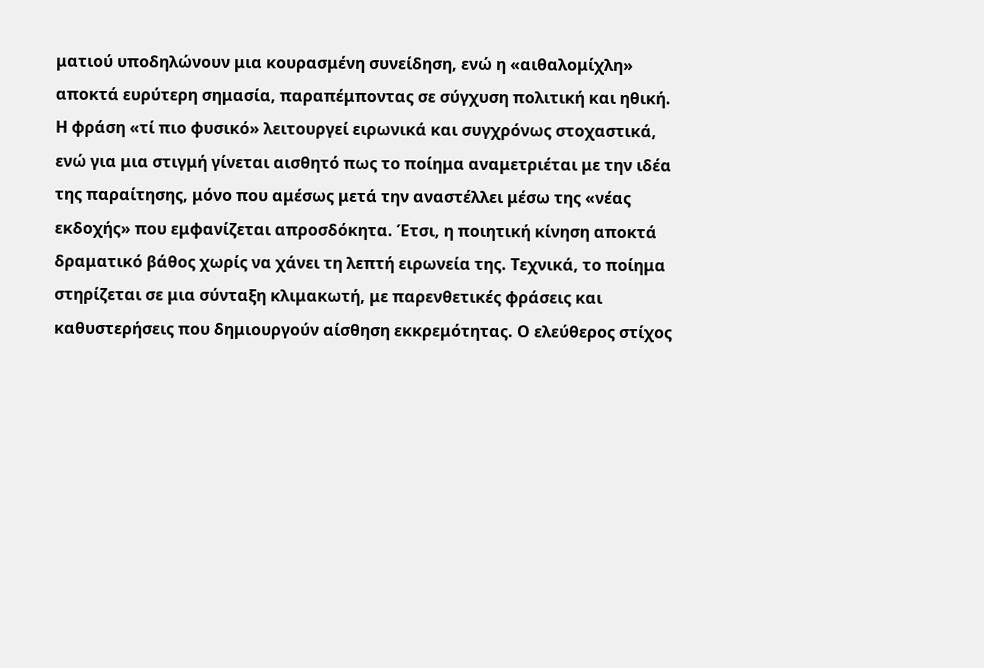ματιού υποδηλώνουν μια κουρασμένη συνείδηση, ενώ η «αιθαλομίχλη» αποκτά ευρύτερη σημασία, παραπέμποντας σε σύγχυση πολιτική και ηθική. Η φράση «τί πιο φυσικό» λειτουργεί ειρωνικά και συγχρόνως στοχαστικά, ενώ για μια στιγμή γίνεται αισθητό πως το ποίημα αναμετριέται με την ιδέα της παραίτησης, μόνο που αμέσως μετά την αναστέλλει μέσω της «νέας εκδοχής» που εμφανίζεται απροσδόκητα. Έτσι, η ποιητική κίνηση αποκτά δραματικό βάθος χωρίς να χάνει τη λεπτή ειρωνεία της. Τεχνικά, το ποίημα στηρίζεται σε μια σύνταξη κλιμακωτή, με παρενθετικές φράσεις και καθυστερήσεις που δημιουργούν αίσθηση εκκρεμότητας. Ο ελεύθερος στίχος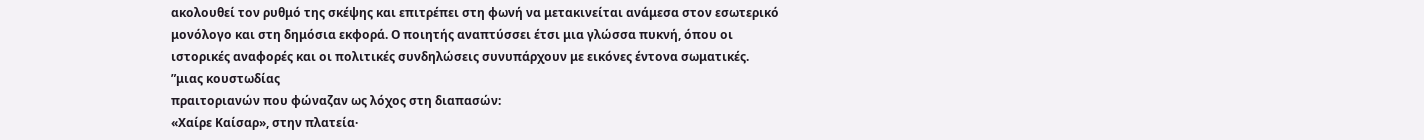ακολουθεί τον ρυθμό της σκέψης και επιτρέπει στη φωνή να μετακινείται ανάμεσα στον εσωτερικό μονόλογο και στη δημόσια εκφορά. Ο ποιητής αναπτύσσει έτσι μια γλώσσα πυκνή, όπου οι ιστορικές αναφορές και οι πολιτικές συνδηλώσεις συνυπάρχουν με εικόνες έντονα σωματικές.
”μιας κουστωδίας
πραιτοριανών που φώναζαν ως λόχος στη διαπασών:
«Χαίρε Καίσαρ», στην πλατεία·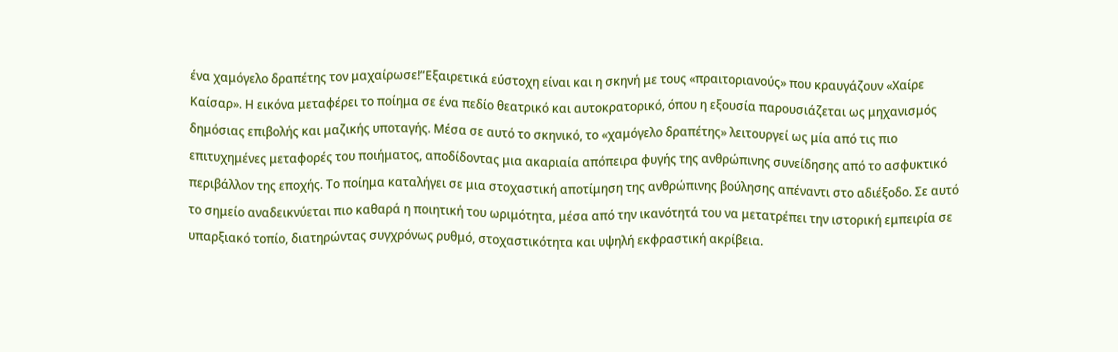ένα χαμόγελο δραπέτης τον μαχαίρωσε!”Εξαιρετικά εύστοχη είναι και η σκηνή με τους «πραιτοριανούς» που κραυγάζουν «Χαίρε Καίσαρ». Η εικόνα μεταφέρει το ποίημα σε ένα πεδίο θεατρικό και αυτοκρατορικό, όπου η εξουσία παρουσιάζεται ως μηχανισμός δημόσιας επιβολής και μαζικής υποταγής. Μέσα σε αυτό το σκηνικό, το «χαμόγελο δραπέτης» λειτουργεί ως μία από τις πιο επιτυχημένες μεταφορές του ποιήματος, αποδίδοντας μια ακαριαία απόπειρα φυγής της ανθρώπινης συνείδησης από το ασφυκτικό περιβάλλον της εποχής. Το ποίημα καταλήγει σε μια στοχαστική αποτίμηση της ανθρώπινης βούλησης απέναντι στο αδιέξοδο. Σε αυτό το σημείο αναδεικνύεται πιο καθαρά η ποιητική του ωριμότητα, μέσα από την ικανότητά του να μετατρέπει την ιστορική εμπειρία σε υπαρξιακό τοπίο, διατηρώντας συγχρόνως ρυθμό, στοχαστικότητα και υψηλή εκφραστική ακρίβεια.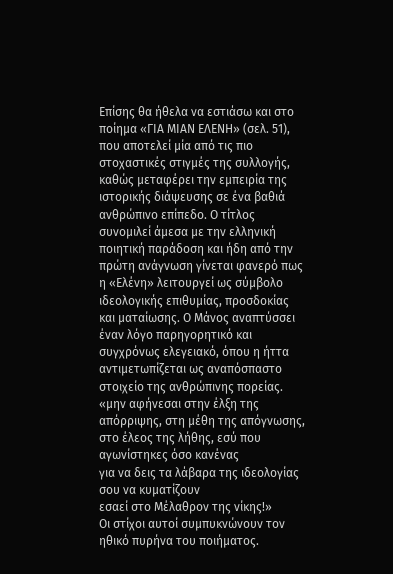Επίσης θα ήθελα να εστιάσω και στο ποίημα «ΓΙΑ ΜΙΑΝ ΕΛΕΝΗ» (σελ. 51), που αποτελεί μία από τις πιο στοχαστικές στιγμές της συλλογής, καθώς μεταφέρει την εμπειρία της ιστορικής διάψευσης σε ένα βαθιά ανθρώπινο επίπεδο. Ο τίτλος συνομιλεί άμεσα με την ελληνική ποιητική παράδοση και ήδη από την πρώτη ανάγνωση γίνεται φανερό πως η «Ελένη» λειτουργεί ως σύμβολο ιδεολογικής επιθυμίας, προσδοκίας και ματαίωσης. Ο Μάνος αναπτύσσει έναν λόγο παρηγορητικό και συγχρόνως ελεγειακό, όπου η ήττα αντιμετωπίζεται ως αναπόσπαστο στοιχείο της ανθρώπινης πορείας.
«μην αφήνεσαι στην έλξη της απόρριψης, στη μέθη της απόγνωσης,
στο έλεος της λήθης, εσύ που αγωνίστηκες όσο κανένας
για να δεις τα λάβαρα της ιδεολογίας σου να κυματίζουν
εσαεί στο Μέλαθρον της νίκης!»
Οι στίχοι αυτοί συμπυκνώνουν τον ηθικό πυρήνα του ποιήματος.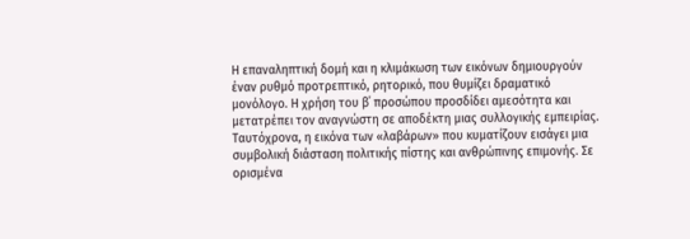Η επαναληπτική δομή και η κλιμάκωση των εικόνων δημιουργούν έναν ρυθμό προτρεπτικό, ρητορικό, που θυμίζει δραματικό μονόλογο. Η χρήση του β΄ προσώπου προσδίδει αμεσότητα και μετατρέπει τον αναγνώστη σε αποδέκτη μιας συλλογικής εμπειρίας. Ταυτόχρονα, η εικόνα των «λαβάρων» που κυματίζουν εισάγει μια συμβολική διάσταση πολιτικής πίστης και ανθρώπινης επιμονής. Σε ορισμένα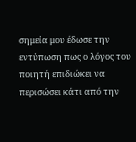σημεία μου έδωσε την εντύπωση πως ο λόγος του ποιητή επιδιώκει να περισώσει κάτι από την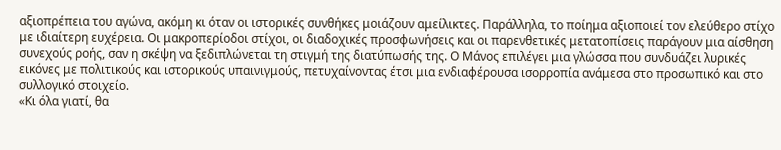αξιοπρέπεια του αγώνα, ακόμη κι όταν οι ιστορικές συνθήκες μοιάζουν αμείλικτες. Παράλληλα, το ποίημα αξιοποιεί τον ελεύθερο στίχο με ιδιαίτερη ευχέρεια. Οι μακροπερίοδοι στίχοι, οι διαδοχικές προσφωνήσεις και οι παρενθετικές μετατοπίσεις παράγουν μια αίσθηση συνεχούς ροής, σαν η σκέψη να ξεδιπλώνεται τη στιγμή της διατύπωσής της. Ο Μάνος επιλέγει μια γλώσσα που συνδυάζει λυρικές εικόνες με πολιτικούς και ιστορικούς υπαινιγμούς, πετυχαίνοντας έτσι μια ενδιαφέρουσα ισορροπία ανάμεσα στο προσωπικό και στο συλλογικό στοιχείο.
«Κι όλα γιατί, θα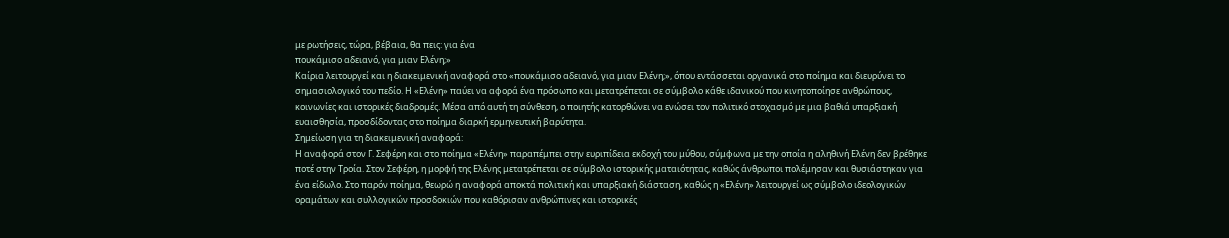με ρωτήσεις, τώρα, βέβαια, θα πεις: για ένα
πουκάμισο αδειανό, για μιαν Ελένη;»
Καίρια λειτουργεί και η διακειμενική αναφορά στο «πουκάμισο αδειανό, για μιαν Ελένη;», όπου εντάσσεται οργανικά στο ποίημα και διευρύνει το σημασιολογικό του πεδίο. Η «Ελένη» παύει να αφορά ένα πρόσωπο και μετατρέπεται σε σύμβολο κάθε ιδανικού που κινητοποίησε ανθρώπους, κοινωνίες και ιστορικές διαδρομές. Μέσα από αυτή τη σύνθεση, ο ποιητής κατορθώνει να ενώσει τον πολιτικό στοχασμό με μια βαθιά υπαρξιακή ευαισθησία, προσδίδοντας στο ποίημα διαρκή ερμηνευτική βαρύτητα.
Σημείωση για τη διακειμενική αναφορά:
Η αναφορά στον Γ. Σεφέρη και στο ποίημα «Ελένη» παραπέμπει στην ευριπίδεια εκδοχή του μύθου, σύμφωνα με την οποία η αληθινή Ελένη δεν βρέθηκε ποτέ στην Τροία. Στον Σεφέρη, η μορφή της Ελένης μετατρέπεται σε σύμβολο ιστορικής ματαιότητας, καθώς άνθρωποι πολέμησαν και θυσιάστηκαν για ένα είδωλο. Στο παρόν ποίημα, θεωρώ η αναφορά αποκτά πολιτική και υπαρξιακή διάσταση, καθώς η «Ελένη» λειτουργεί ως σύμβολο ιδεολογικών οραμάτων και συλλογικών προσδοκιών που καθόρισαν ανθρώπινες και ιστορικές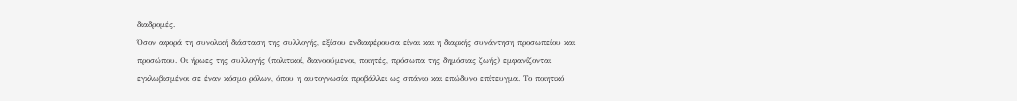διαδρομές.
Όσον αφορά τη συνολική διάσταση της συλλογής, εξίσου ενδιαφέρουσα είναι και η διαρκής συνάντηση προσωπείου και προσώπου. Οι ήρωες της συλλογής (πολιτικοί, διανοούμενοι, ποιητές, πρόσωπα της δημόσιας ζωής) εμφανίζονται εγκλωβισμένοι σε έναν κόσμο ρόλων, όπου η αυτογνωσία προβάλλει ως σπάνιο και επώδυνο επίτευγμα. Το ποιητικό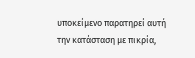υποκείμενο παρατηρεί αυτή την κατάσταση με πικρία,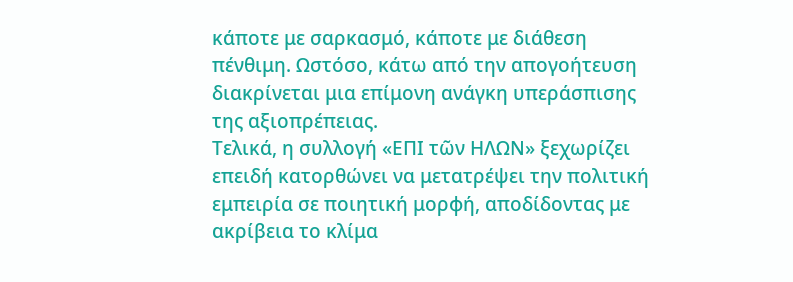κάποτε με σαρκασμό, κάποτε με διάθεση πένθιμη. Ωστόσο, κάτω από την απογοήτευση διακρίνεται μια επίμονη ανάγκη υπεράσπισης της αξιοπρέπειας.
Τελικά, η συλλογή «ΕΠΙ τῶν ΗΛΩΝ» ξεχωρίζει επειδή κατορθώνει να μετατρέψει την πολιτική εμπειρία σε ποιητική μορφή, αποδίδοντας με ακρίβεια το κλίμα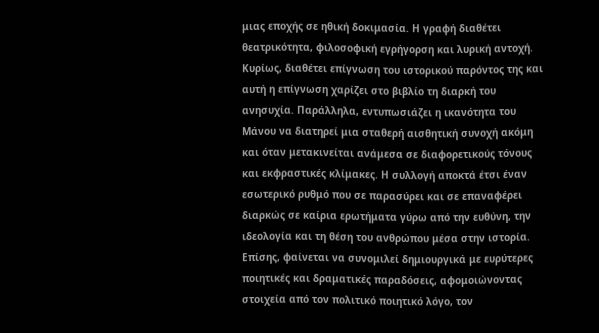μιας εποχής σε ηθική δοκιμασία. Η γραφή διαθέτει θεατρικότητα, φιλοσοφική εγρήγορση και λυρική αντοχή. Κυρίως, διαθέτει επίγνωση του ιστορικού παρόντος της και αυτή η επίγνωση χαρίζει στο βιβλίο τη διαρκή του ανησυχία. Παράλληλα, εντυπωσιάζει η ικανότητα του Μάνου να διατηρεί μια σταθερή αισθητική συνοχή ακόμη και όταν μετακινείται ανάμεσα σε διαφορετικούς τόνους και εκφραστικές κλίμακες. Η συλλογή αποκτά έτσι έναν εσωτερικό ρυθμό που σε παρασύρει και σε επαναφέρει διαρκώς σε καίρια ερωτήματα γύρω από την ευθύνη, την ιδεολογία και τη θέση του ανθρώπου μέσα στην ιστορία. Επίσης, φαίνεται να συνομιλεί δημιουργικά με ευρύτερες ποιητικές και δραματικές παραδόσεις, αφομοιώνοντας στοιχεία από τον πολιτικό ποιητικό λόγο, τον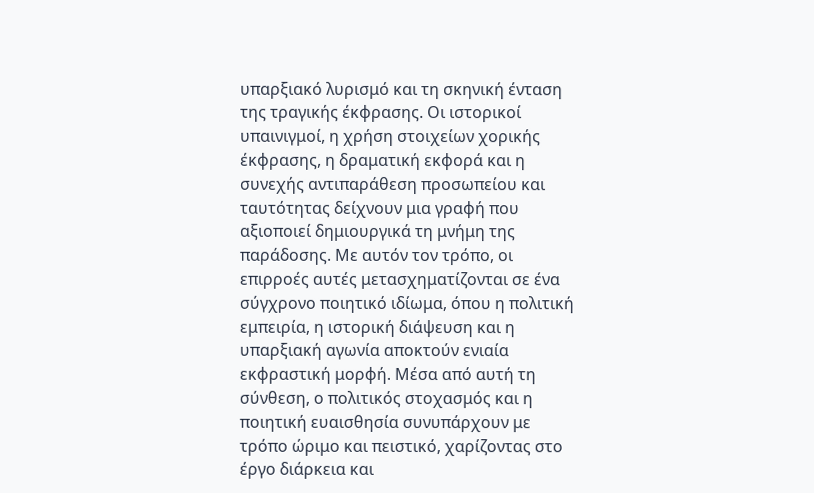υπαρξιακό λυρισμό και τη σκηνική ένταση της τραγικής έκφρασης. Οι ιστορικοί υπαινιγμοί, η χρήση στοιχείων χορικής έκφρασης, η δραματική εκφορά και η συνεχής αντιπαράθεση προσωπείου και ταυτότητας δείχνουν μια γραφή που αξιοποιεί δημιουργικά τη μνήμη της παράδοσης. Με αυτόν τον τρόπο, οι επιρροές αυτές μετασχηματίζονται σε ένα σύγχρονο ποιητικό ιδίωμα, όπου η πολιτική εμπειρία, η ιστορική διάψευση και η υπαρξιακή αγωνία αποκτούν ενιαία εκφραστική μορφή. Μέσα από αυτή τη σύνθεση, ο πολιτικός στοχασμός και η ποιητική ευαισθησία συνυπάρχουν με τρόπο ώριμο και πειστικό, χαρίζοντας στο έργο διάρκεια και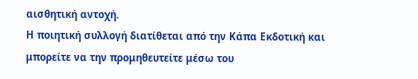αισθητική αντοχή.
Η ποιητική συλλογή διατίθεται από την Κάπα Εκδοτική και μπορείτε να την προμηθευτείτε μέσω του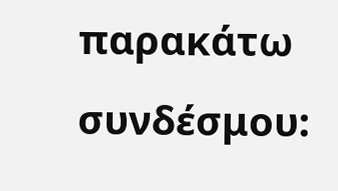παρακάτω συνδέσμου: